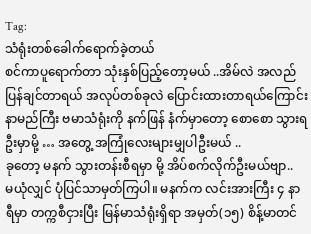Tag:
သံရုံးတစ်ခေါက်ရောက်ခဲ့တယ်
စင်ကာပူရောက်တာ သုံးနှစ်ပြည့်တော့မယ် ..အိမ်လဲ အလည်ပြန်ချင်တာရယ် အလုပ်တစ်ခုလဲ ပြောင်းထားတာရယ်ကြောင်း နာမည်ကြီး ဗမာသံရုံးကို နက်ဖြန် နံက်မှာတော့ စောစော သွားရဦးမှာမို့ … အတွေ့ အကြုံလေးများမျှပါဦးမယ် ..
ခုတော့ မနက် သွားတန်းစီရမှာ မို့ အိပ်စက်လိုက်ဦးမယ်ဗျာ..
မယုံလျှင် ပုံပြင်သာမှတ်ကြပါ။ မနက်က လင်းအားကြီး ၄ နာရီမှာ တက္ကစီငှားပြီး မြန်မာသံရုံးရှိရာ အမှတ်(၁၅) စိန့်မာတင်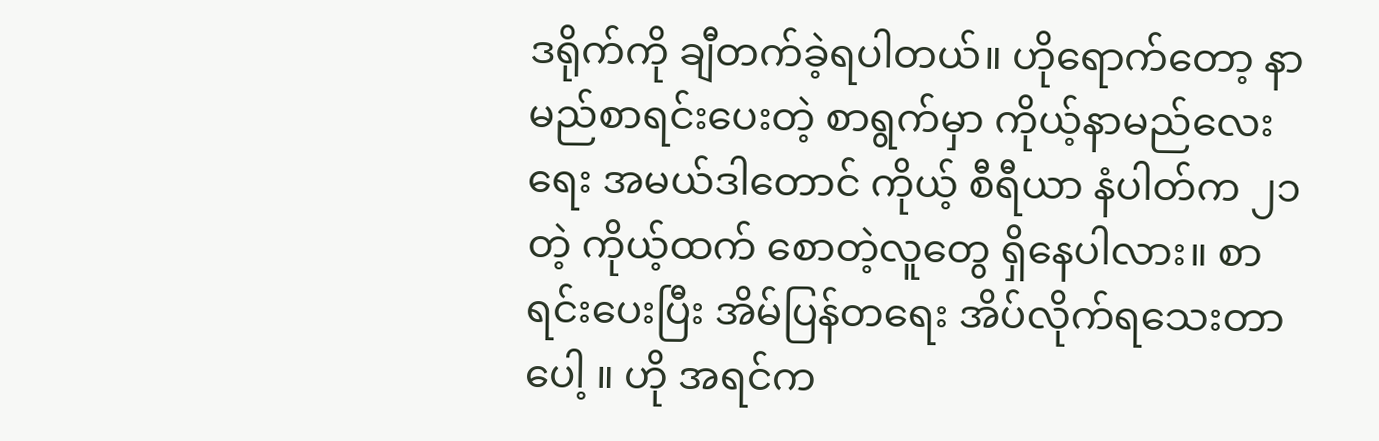ဒရိုက်ကို ချီတက်ခဲ့ရပါတယ်။ ဟိုရောက်တော့ နာမည်စာရင်းပေးတဲ့ စာရွက်မှာ ကိုယ့်နာမည်လေးရေး အမယ်ဒါတောင် ကိုယ့် စီရီယာ နံပါတ်က ၂၁ တဲ့ ကိုယ့်ထက် စောတဲ့လူတွေ ရှိနေပါလား။ စာရင်းပေးပြီး အိမ်ပြန်တရေး အိပ်လိုက်ရသေးတာပေါ့ ။ ဟို အရင်က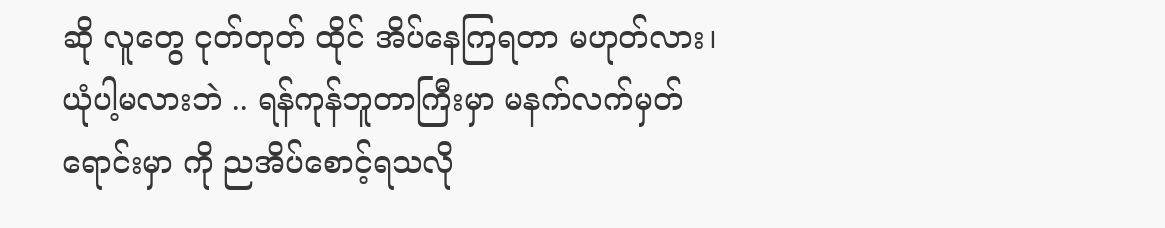ဆို လူတွေ ငုတ်တုတ် ထိုင် အိပ်နေကြရတာ မဟုတ်လား၊ ယုံပါ့မလားဘဲ .. ရန်ကုန်ဘူတာကြီးမှာ မနက်လက်မှတ်ရောင်းမှာ ကို ညအိပ်စောင့်ရသလို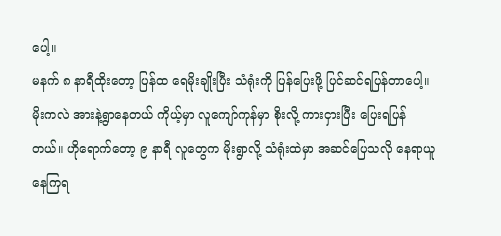ပေါ့။
မနက် ၈ နာရီထိုးတော့ ပြန်ထ ရေမိုးချိုးပြီး သံရုံးကို ပြန်ပြေးဖို့ ပြင်ဆင်ရပြန်တာပေါ့။ မိုးကလဲ အားနဲ့ရွာနေတယ် ကိုယ့်မှာ လူကျော်ကုန်မှာ စိုးလို့ ကားငှားပြီး ပြေးရပြန်တယ်။ ဟိုရောက်တော့ ၉ နာရီ လူတွေက မိုးရွာလို့ သံရုံးထဲမှာ အဆင်ပြေသလို နေရာယူနေကြရ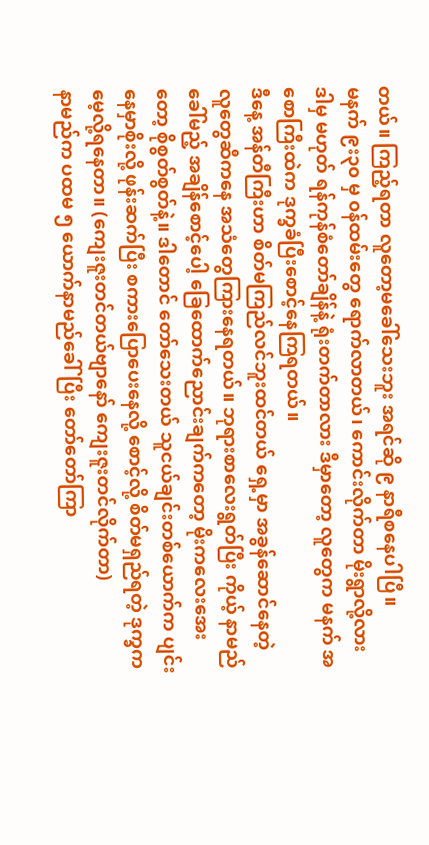တယ်။ ကြည့်ရတာ လူတော့မခေါ်သေးဘူး အရင်ဆို ၉ နာရီစနေပါပြီ။
မနက် ၉း၃၀ မှ ၀န်ထမ်းတွေ ရောက်လာတယ်၊ ကောင်းလိုက်တာ မိုးရွာလို့လား ဒါမှ မဟုတ် ရန်ကုန်စံတော်ချိန်နဲ့ ရုံးတက်တာလား ဒီမှာတော့ လူတွေက မနက် အစောကြီးထဲက ဒုက္ခခံပြီးစောင့်နေကြရတယ်။
ဒီနေ့ အန်တီကြီးဟာ စိတ်မကြည်လင်ဘူးထင်တယ် ရှေ့မှာ အခွန်ဆောင်နေတဲ့ လူတွေဆီကနေ အသံတွေကြားနေရတယ်။ ဘုရားစာလေးရွတ်ပြီး ကိုယ့် နာမည်ခေါ်မည့် အချိန်စောင့်ပေါ့ ခြေထောက်ညောင်းချက်ကတော့ မိုးကလေးအေးတော့ စိုစွတ်စွတ်နဲ့။ ဒါတောင် တော်သေးတယ် သူငယ်ချင်းတစ်ယောက်က ပျင်းနေမှာစိုးလို့ ဖုန်းဆက်ပြီး စကားပြောပေးနေလို့ စောင့်လို့ စိတ်မရှည်ရတဲ့ ဒုက္ခက မေ့လို့ရနေတာ။ (ကျေးဇူးတင်တယ်ဗျာနော် ကျေးဇူးတင်လိုက်တာ)
နာမည်က ပထမ ၅ ယောက်နာမည်ခေါ်ပြီး တော်တော်ကြာ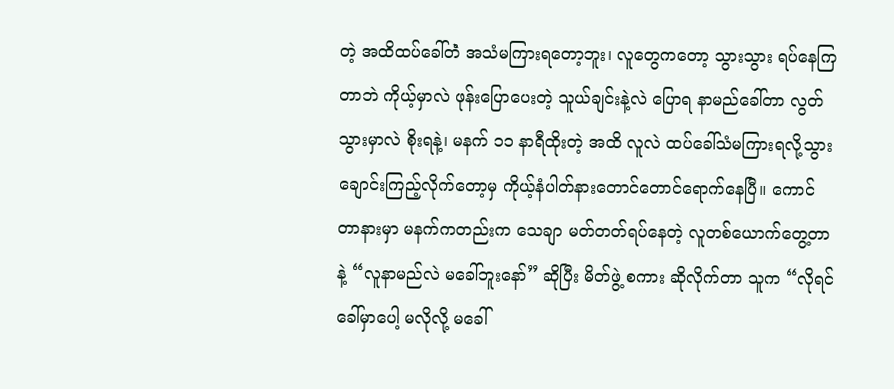တဲ့ အထိထပ်ခေါ်တဲံ အသံမကြားရတော့ဘူး၊ လူတွေကတော့ သွားသွား ရပ်နေကြတာဘဲ ကိုယ့်မှာလဲ ဖုန်းပြောပေးတဲ့ သူယ်ချင်းနဲ့လဲ ပြောရ နာမည်ခေါ်တာ လွတ်သွားမှာလဲ စိုးရနဲ့၊ မနက် ၁၁ နာရီထိုးတဲ့ အထိ လူလဲ ထပ်ခေါ်သံမကြားရလို့သွားချောင်းကြည့်လိုက်တော့မှ ကိုယ့်နံပါတ်နားတောင်တောင်ရောက်နေပြီ။ ကောင်တာနားမှာ မနက်ကတည်းက သေချာ မတ်တတ်ရပ်နေတဲ့ လူတစ်ယောက်တွေ့တာနဲ့ “လူနာမည်လဲ မခေါ်ဘူးနော်” ဆိုပြီး မိတ်ဖွဲ့ စကား ဆိုလိုက်တာ သူက “လိုရင် ခေါ်မှာပေါ့ မလိုလို့ မခေါ်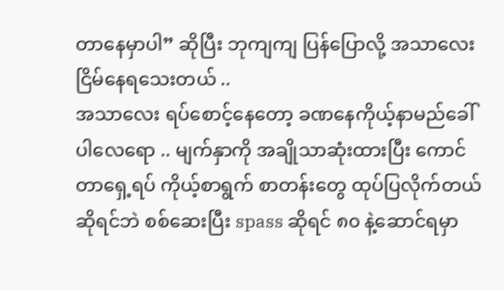တာနေမှာပါ” ဆိုပြီး ဘုကျကျ ပြန်ပြောလို့ အသာလေးငြိမ်နေရသေးတယ် ..
အသာလေး ရပ်စောင့်နေတော့ ခဏနေကိုယ့်နာမည်ခေါ်ပါလေရော .. မျက်နှာကို အချိုသာဆုံးထားပြီး ကောင်တာရှေ့ရပ် ကိုယ့်စာရွက် စာတန်းတွေ ထုပ်ပြလိုက်တယ်ဆိုရင်ဘဲ စစ်ဆေးပြီး spass ဆိုရင် ၈၀ နဲ့ဆောင်ရမှာ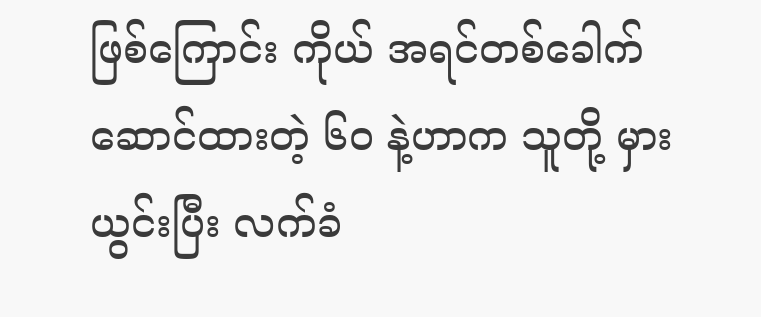ဖြစ်ကြောင်း ကိုယ် အရင်တစ်ခေါက် ဆောင်ထားတဲ့ ၆၀ နဲ့ဟာက သူတို့ မှားယွင်းပြီး လက်ခံ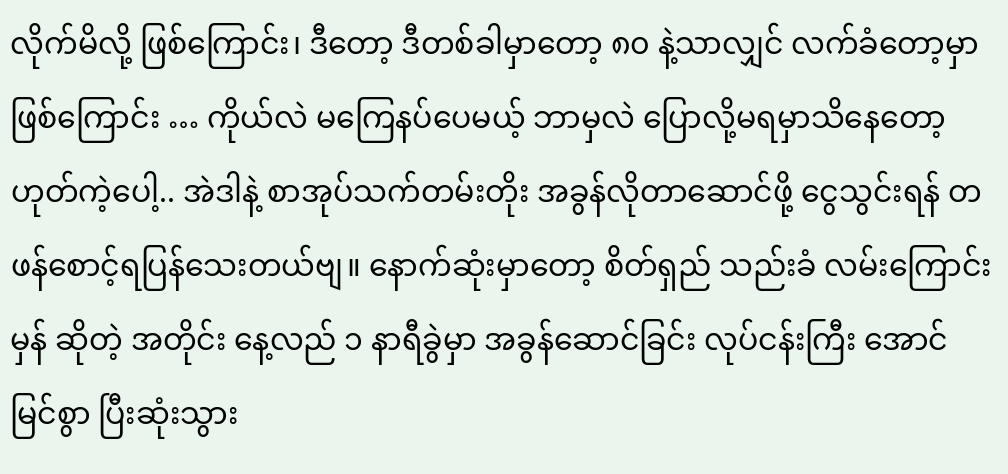လိုက်မိလို့ ဖြစ်ကြောင်း၊ ဒီတော့ ဒီတစ်ခါမှာတော့ ၈၀ နဲ့သာလျှင် လက်ခံတော့မှာ ဖြစ်ကြောင်း … ကိုယ်လဲ မကြေနပ်ပေမယ့် ဘာမှလဲ ပြောလို့မရမှာသိနေတော့ ဟုတ်ကဲ့ပေါ့.. အဲဒါနဲ့ စာအုပ်သက်တမ်းတိုး အခွန်လိုတာဆောင်ဖို့ ငွေသွင်းရန် တဖန်စောင့်ရပြန်သေးတယ်ဗျ။ နောက်ဆုံးမှာတော့ စိတ်ရှည် သည်းခံ လမ်းကြောင်းမှန် ဆိုတဲ့ အတိုင်း နေ့လည် ၁ နာရီခွဲမှာ အခွန်ဆောင်ခြင်း လုပ်ငန်းကြီး အောင်မြင်စွာ ပြီးဆုံးသွား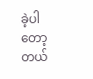ခဲ့ပါတော့တယ်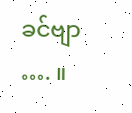ခင်ဗျာ …. ။